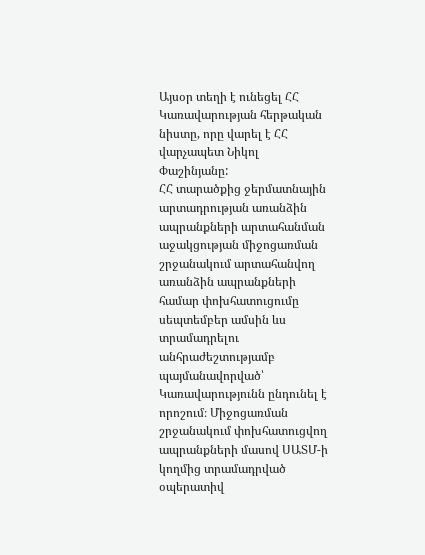Այսօր տեղի է ունեցել ՀՀ Կառավարության հերթական նիստը, որը վարել է ՀՀ վարչապետ Նիկոլ Փաշինյանը:
ՀՀ տարածքից ջերմատնային արտադրության առանձին ապրանքների արտահանման աջակցության միջոցառման շրջանակում արտահանվող առանձին ապրանքների համար փոխհատուցումը սեպտեմբեր ամսին ևս տրամադրելու անհրաժեշտությամբ պայմանավորված՝ Կառավարությունն ընդունել է որոշում։ Միջոցառման շրջանակում փոխհատուցվող ապրանքների մասով ՍԱՏՄ-ի կողմից տրամադրված օպերատիվ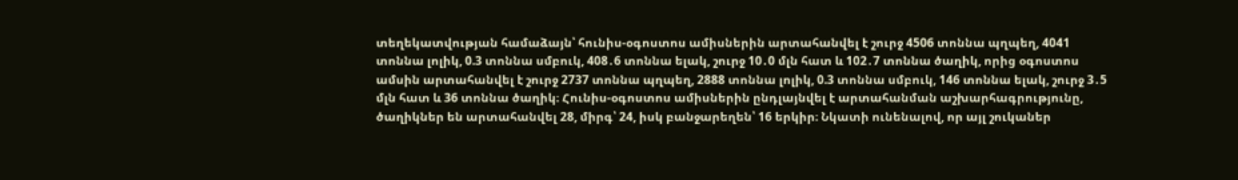տեղեկատվության համաձայն՝ հունիս-օգոստոս ամիսներին արտահանվել է շուրջ 4506 տոննա պղպեղ, 4041 տոննա լոլիկ, 0.3 տոննա սմբուկ, 408․6 տոննա ելակ, շուրջ 10․0 մլն հատ և 102․7 տոննա ծաղիկ, որից օգոստոս ամսին արտահանվել է շուրջ 2737 տոննա պղպեղ, 2888 տոննա լոլիկ, 0.3 տոննա սմբուկ, 146 տոննա ելակ, շուրջ 3․5 մլն հատ և 36 տոննա ծաղիկ։ Հունիս-օգոստոս ամիսներին ընդլայնվել է արտահանման աշխարհագրությունը, ծաղիկներ են արտահանվել 28, միրգ՝ 24, իսկ բանջարեղեն՝ 16 երկիր։ Նկատի ունենալով, որ այլ շուկաներ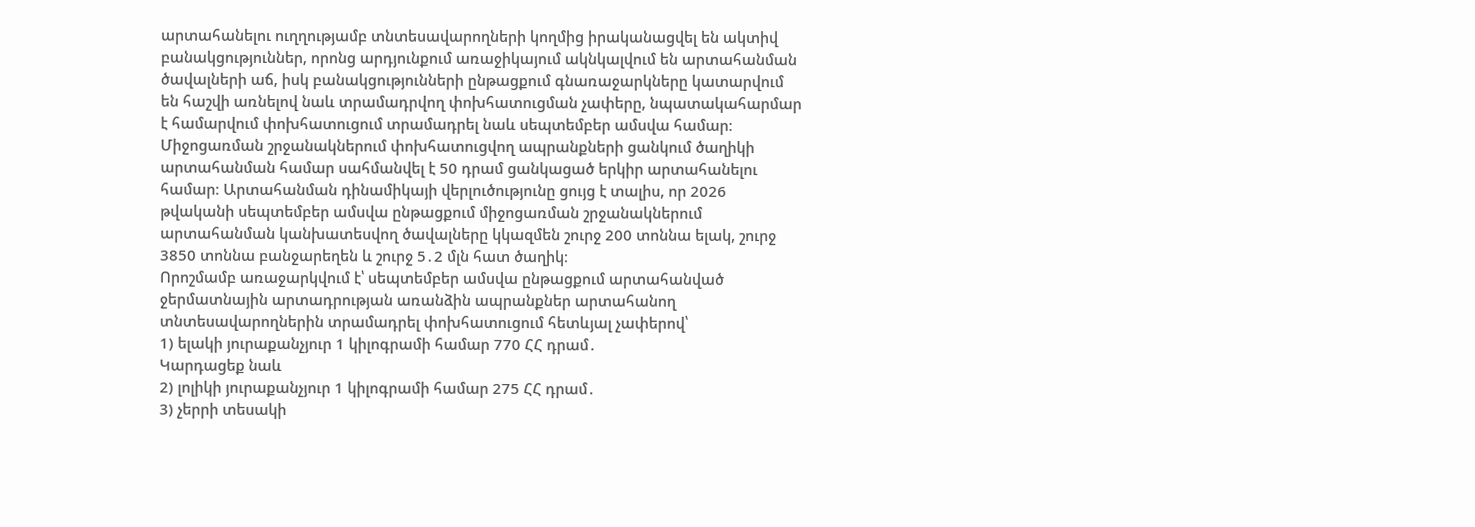արտահանելու ուղղությամբ տնտեսավարողների կողմից իրականացվել են ակտիվ բանակցություններ, որոնց արդյունքում առաջիկայում ակնկալվում են արտահանման ծավալների աճ, իսկ բանակցությունների ընթացքում գնառաջարկները կատարվում են հաշվի առնելով նաև տրամադրվող փոխհատուցման չափերը, նպատակահարմար է համարվում փոխհատուցում տրամադրել նաև սեպտեմբեր ամսվա համար։ Միջոցառման շրջանակներում փոխհատուցվող ապրանքների ցանկում ծաղիկի արտահանման համար սահմանվել է 50 դրամ ցանկացած երկիր արտահանելու համար։ Արտահանման դինամիկայի վերլուծությունը ցույց է տալիս, որ 2026 թվականի սեպտեմբեր ամսվա ընթացքում միջոցառման շրջանակներում արտահանման կանխատեսվող ծավալները կկազմեն շուրջ 200 տոննա ելակ, շուրջ 3850 տոննա բանջարեղեն և շուրջ 5․2 մլն հատ ծաղիկ։
Որոշմամբ առաջարկվում է՝ սեպտեմբեր ամսվա ընթացքում արտահանված ջերմատնային արտադրության առանձին ապրանքներ արտահանող տնտեսավարողներին տրամադրել փոխհատուցում հետևյալ չափերով՝
1) ելակի յուրաքանչյուր 1 կիլոգրամի համար 770 ՀՀ դրամ․
Կարդացեք նաև
2) լոլիկի յուրաքանչյուր 1 կիլոգրամի համար 275 ՀՀ դրամ․
3) չերրի տեսակի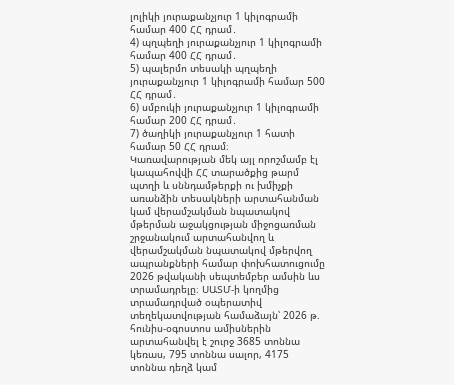լոլիկի յուրաքանչյուր 1 կիլոգրամի համար 400 ՀՀ դրամ․
4) պղպեղի յուրաքանչյուր 1 կիլոգրամի համար 400 ՀՀ դրամ․
5) պալերմո տեսակի պղպեղի յուրաքանչյուր 1 կիլոգրամի համար 500 ՀՀ դրամ․
6) սմբուկի յուրաքանչյուր 1 կիլոգրամի համար 200 ՀՀ դրամ․
7) ծաղիկի յուրաքանչյուր 1 հատի համար 50 ՀՀ դրամ։
Կառավարության մեկ այլ որոշմամբ էլ կապահովվի ՀՀ տարածքից թարմ պտղի և սննդամթերքի ու խմիչքի առանձին տեսակների արտահանման կամ վերամշակման նպատակով մթերման աջակցության միջոցառման շրջանակում արտահանվող և վերամշակման նպատակով մթերվող ապրանքների համար փոխհատուցումը 2026 թվականի սեպտեմբեր ամսին ևս տրամադրելը։ ՍԱՏՄ-ի կողմից տրամադրված օպերատիվ տեղեկատվության համաձայն՝ 2026 թ. հունիս-օգոստոս ամիսներին արտահանվել է շուրջ 3685 տոննա կեռաս, 795 տոննա սալոր, 4175 տոննա դեղձ կամ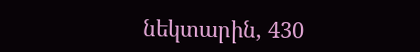նեկտարին, 430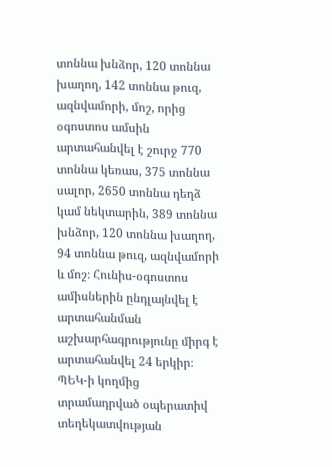տոննա խնձոր, 120 տոննա խաղող, 142 տոննա թուզ, ազնվամորի, մոշ, որից օգոստոս ամսին արտահանվել է շուրջ 770 տոննա կեռաս, 375 տոննա սալոր, 2650 տոննա դեղձ կամ նեկտարին, 389 տոննա խնձոր, 120 տոննա խաղող, 94 տոննա թուզ, ազնվամորի և մոշ։ Հունիս-օգոստոս ամիսներին ընդլայնվել է արտահանման աշխարհագրությունը միրգ է արտահանվել 24 երկիր։ ՊԵԿ-ի կողմից տրամադրված օպերատիվ տեղեկատվության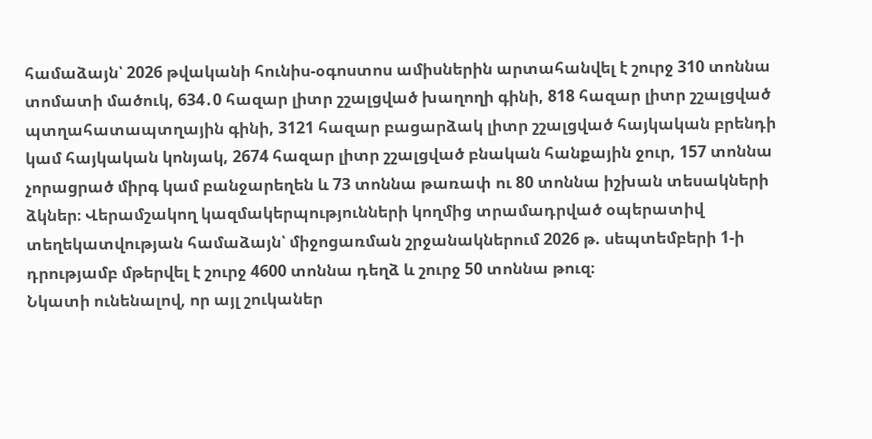համաձայն՝ 2026 թվականի հունիս-օգոստոս ամիսներին արտահանվել է շուրջ 310 տոննա տոմատի մածուկ, 634․0 հազար լիտր շշալցված խաղողի գինի, 818 հազար լիտր շշալցված պտղահատապտղային գինի, 3121 հազար բացարձակ լիտր շշալցված հայկական բրենդի կամ հայկական կոնյակ, 2674 հազար լիտր շշալցված բնական հանքային ջուր, 157 տոննա չորացրած միրգ կամ բանջարեղեն և 73 տոննա թառափ ու 80 տոննա իշխան տեսակների ձկներ։ Վերամշակող կազմակերպությունների կողմից տրամադրված օպերատիվ տեղեկատվության համաձայն՝ միջոցառման շրջանակներում 2026 թ. սեպտեմբերի 1-ի դրությամբ մթերվել է շուրջ 4600 տոննա դեղձ և շուրջ 50 տոննա թուզ։
Նկատի ունենալով, որ այլ շուկաներ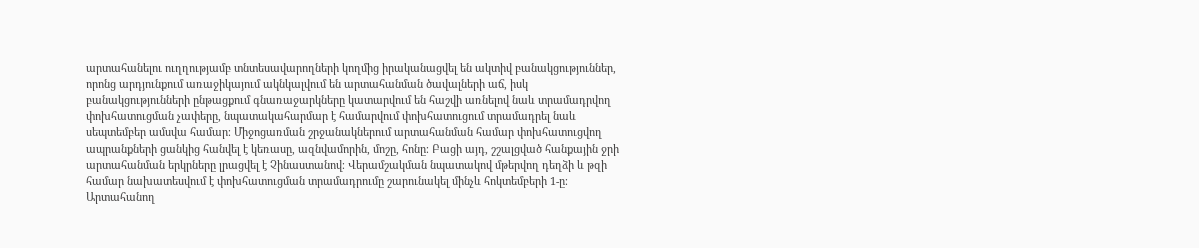արտահանելու ուղղությամբ տնտեսավարողների կողմից իրականացվել են ակտիվ բանակցություններ, որոնց արդյունքում առաջիկայում ակնկալվում են արտահանման ծավալների աճ, իսկ բանակցությունների ընթացքում գնառաջարկները կատարվում են հաշվի առնելով նաև տրամադրվող փոխհատուցման չափերը, նպատակահարմար է համարվում փոխհատուցում տրամադրել նաև սեպտեմբեր ամսվա համար։ Միջոցառման շրջանակներում արտահանման համար փոխհատուցվող ապրանքների ցանկից հանվել է կեռասը, ազնվամորին, մոշը, հոնը։ Բացի այդ, շշալցված հանքային ջրի արտահանման երկրները լրացվել է Չինաստանով։ Վերամշակման նպատակով մթերվող դեղձի և թզի համար նախատեսվում է փոխհատուցման տրամադրումը շարունակել մինչև հոկտեմբերի 1-ը։ Արտահանող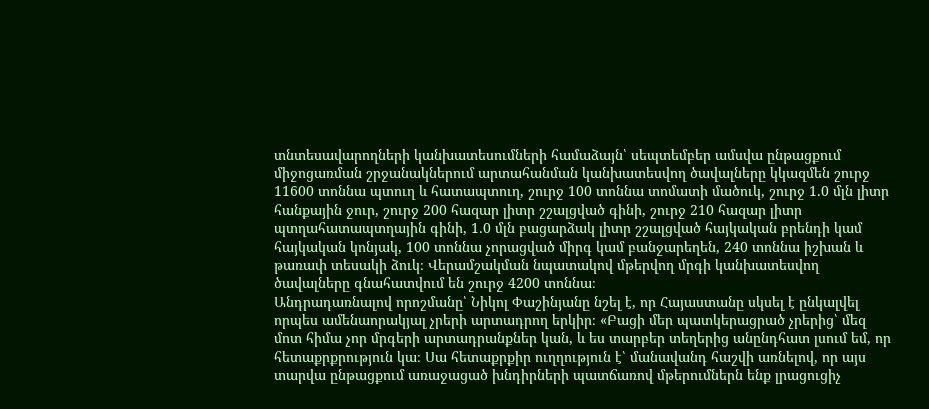տնտեսավարողների կանխատեսումների համաձայն՝ սեպտեմբեր ամսվա ընթացքում միջոցառման շրջանակներում արտահանման կանխատեսվող ծավալները կկազմեն շուրջ 11600 տոննա պտուղ և հատապտուղ, շուրջ 100 տոննա տոմատի մածուկ, շուրջ 1․0 մլն լիտր հանքային ջուր, շուրջ 200 հազար լիտր շշալցված գինի, շուրջ 210 հազար լիտր պտղահատապտղային գինի, 1․0 մլն բացարձակ լիտր շշալցված հայկական բրենդի կամ հայկական կոնյակ, 100 տոննա չորացված միրգ կամ բանջարեղեն, 240 տոննա իշխան և թառափ տեսակի ձուկ։ Վերամշակման նպատակով մթերվող մրգի կանխատեսվող ծավալները գնահատվում են շուրջ 4200 տոննա։
Անդրադառնալով որոշմանը՝ Նիկոլ Փաշինյանը նշել է, որ Հայաստանը սկսել է ընկալվել որպես ամենաորակյալ չրերի արտադրող երկիր։ «Բացի մեր պատկերացրած չրերից՝ մեզ մոտ հիմա չոր մրգերի արտադրանքներ կան, և ես տարբեր տեղերից անընդհատ լսում եմ, որ հետաքրքրություն կա։ Սա հետաքրքիր ուղղություն է՝ մանավանդ հաշվի առնելով, որ այս տարվա ընթացքում առաջացած խնդիրների պատճառով մթերումներն ենք լրացուցիչ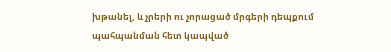խթանել, և չրերի ու չորացած մրգերի դեպքում պահպանման հետ կապված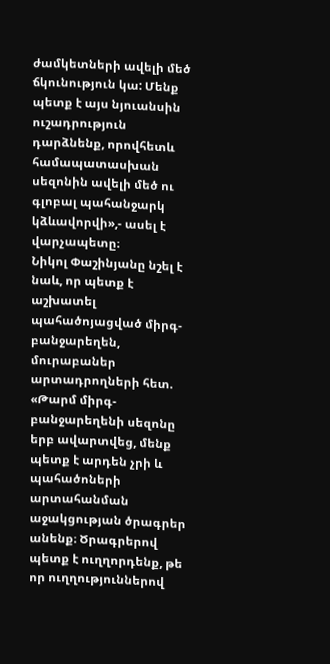ժամկետների ավելի մեծ ճկունություն կա: Մենք պետք է այս նյուանսին ուշադրություն դարձնենք, որովհետև համապատասխան սեզոնին ավելի մեծ ու գլոբալ պահանջարկ կձևավորվի»,- ասել է վարչապետը։
Նիկոլ Փաշինյանը նշել է նաև, որ պետք է աշխատել պահածոյացված միրգ-բանջարեղեն, մուրաբաներ արտադրողների հետ. «Թարմ միրգ-բանջարեղենի սեզոնը երբ ավարտվեց, մենք պետք է արդեն չրի և պահածոների արտահանման աջակցության ծրագրեր անենք։ Ծրագրերով պետք է ուղղորդենք, թե որ ուղղություններով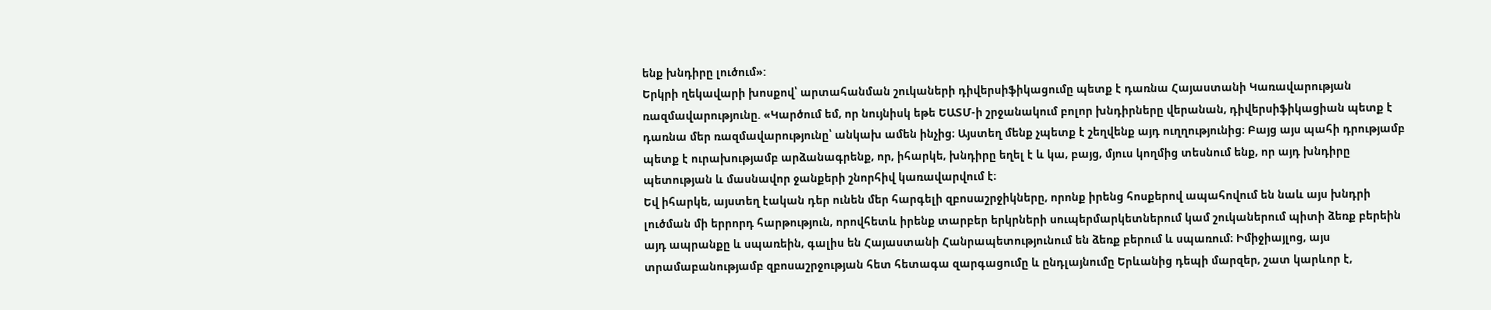ենք խնդիրը լուծում»:
Երկրի ղեկավարի խոսքով՝ արտահանման շուկաների դիվերսիֆիկացումը պետք է դառնա Հայաստանի Կառավարության ռազմավարությունը. «Կարծում եմ, որ նույնիսկ եթե ԵԱՏՄ-ի շրջանակում բոլոր խնդիրները վերանան, դիվերսիֆիկացիան պետք է դառնա մեր ռազմավարությունը՝ անկախ ամեն ինչից։ Այստեղ մենք չպետք է շեղվենք այդ ուղղությունից։ Բայց այս պահի դրությամբ պետք է ուրախությամբ արձանագրենք, որ, իհարկե, խնդիրը եղել է և կա, բայց, մյուս կողմից տեսնում ենք, որ այդ խնդիրը պետության և մասնավոր ջանքերի շնորհիվ կառավարվում է։
Եվ իհարկե, այստեղ էական դեր ունեն մեր հարգելի զբոսաշրջիկները, որոնք իրենց հոսքերով ապահովում են նաև այս խնդրի լուծման մի երրորդ հարթություն, որովհետև իրենք տարբեր երկրների սուպերմարկետներում կամ շուկաներում պիտի ձեռք բերեին այդ ապրանքը և սպառեին, գալիս են Հայաստանի Հանրապետությունում են ձեռք բերում և սպառում։ Իմիջիայլոց, այս տրամաբանությամբ զբոսաշրջության հետ հետագա զարգացումը և ընդլայնումը Երևանից դեպի մարզեր, շատ կարևոր է,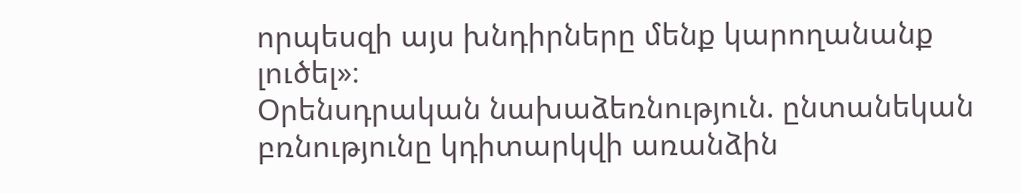որպեսզի այս խնդիրները մենք կարողանանք լուծել»։
Օրենսդրական նախաձեռնություն. ընտանեկան բռնությունը կդիտարկվի առանձին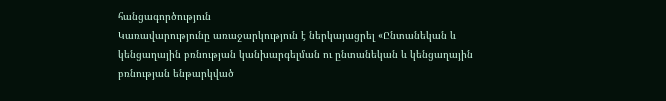հանցագործություն
Կառավարությունը առաջարկություն է ներկայացրել «Ընտանեկան և կենցաղային բռնության կանխարգելման ու ընտանեկան և կենցաղային բռնության ենթարկված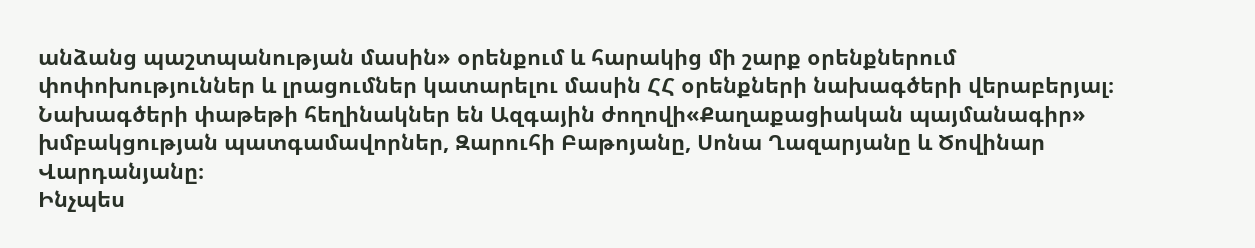անձանց պաշտպանության մասին» օրենքում և հարակից մի շարք օրենքներում փոփոխություններ և լրացումներ կատարելու մասին ՀՀ օրենքների նախագծերի վերաբերյալ։ Նախագծերի փաթեթի հեղինակներ են Ազգային ժողովի«Քաղաքացիական պայմանագիր» խմբակցության պատգամավորներ, Զարուհի Բաթոյանը, Սոնա Ղազարյանը և Ծովինար Վարդանյանը։
Ինչպես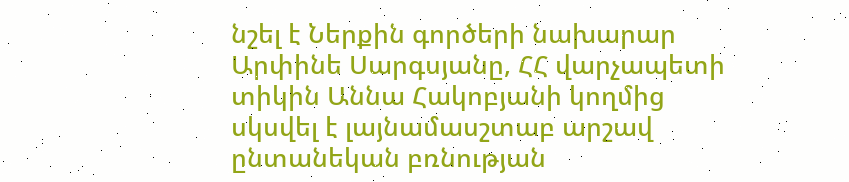նշել է Ներքին գործերի նախարար Արփինե Սարգսյանը, ՀՀ վարչապետի տիկին Աննա Հակոբյանի կողմից սկսվել է լայնամասշտաբ արշավ ընտանեկան բռնության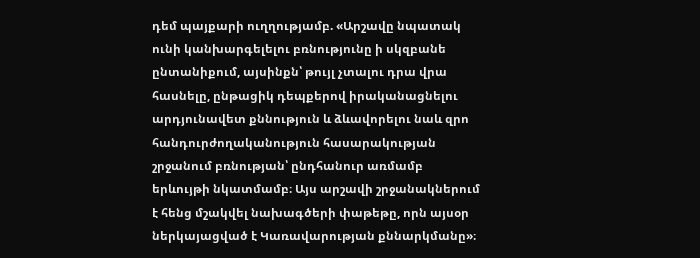դեմ պայքարի ուղղությամբ. «Արշավը նպատակ ունի կանխարգելելու բռնությունը ի սկզբանե ընտանիքում, այսինքն՝ թույլ չտալու դրա վրա հասնելը, ընթացիկ դեպքերով իրականացնելու արդյունավետ քննություն և ձևավորելու նաև զրո հանդուրժողականություն հասարակության շրջանում բռնության՝ ընդհանուր առմամբ երևույթի նկատմամբ։ Այս արշավի շրջանակներում է հենց մշակվել նախագծերի փաթեթը, որն այսօր ներկայացված է Կառավարության քննարկմանը»։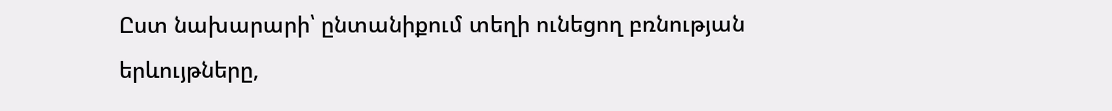Ըստ նախարարի՝ ընտանիքում տեղի ունեցող բռնության երևույթները,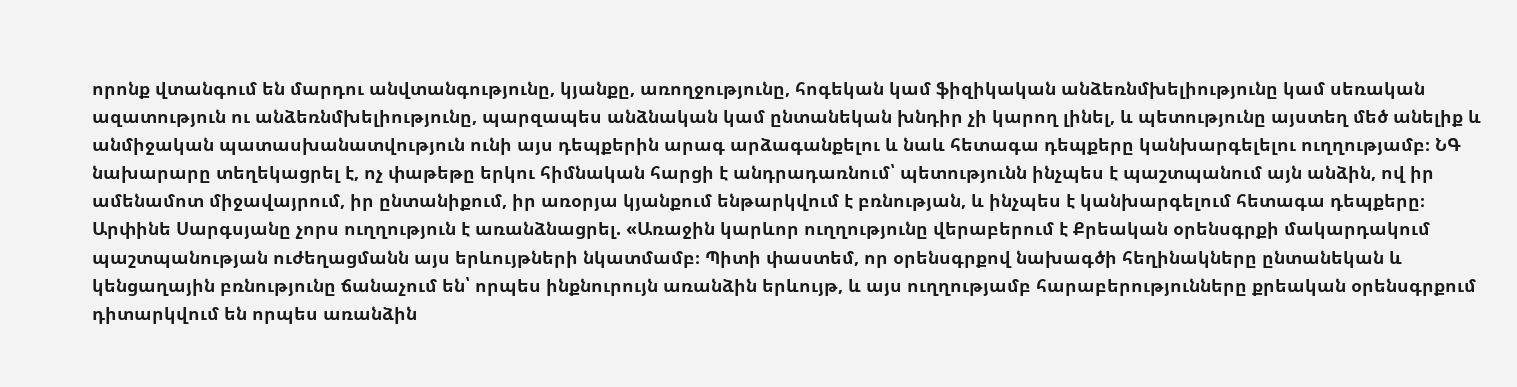որոնք վտանգում են մարդու անվտանգությունը, կյանքը, առողջությունը, հոգեկան կամ ֆիզիկական անձեռնմխելիությունը կամ սեռական ազատություն ու անձեռնմխելիությունը, պարզապես անձնական կամ ընտանեկան խնդիր չի կարող լինել, և պետությունը այստեղ մեծ անելիք և անմիջական պատասխանատվություն ունի այս դեպքերին արագ արձագանքելու և նաև հետագա դեպքերը կանխարգելելու ուղղությամբ։ ՆԳ նախարարը տեղեկացրել է, ոչ փաթեթը երկու հիմնական հարցի է անդրադառնում՝ պետությունն ինչպես է պաշտպանում այն անձին, ով իր ամենամոտ միջավայրում, իր ընտանիքում, իր առօրյա կյանքում ենթարկվում է բռնության, և ինչպես է կանխարգելում հետագա դեպքերը։
Արփինե Սարգսյանը չորս ուղղություն է առանձնացրել. «Առաջին կարևոր ուղղությունը վերաբերում է Քրեական օրենսգրքի մակարդակում պաշտպանության ուժեղացմանն այս երևույթների նկատմամբ։ Պիտի փաստեմ, որ օրենսգրքով նախագծի հեղինակները ընտանեկան և կենցաղային բռնությունը ճանաչում են՝ որպես ինքնուրույն առանձին երևույթ, և այս ուղղությամբ հարաբերությունները քրեական օրենսգրքում դիտարկվում են որպես առանձին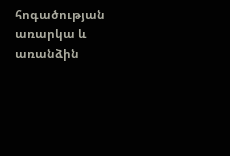հոգածության առարկա և առանձին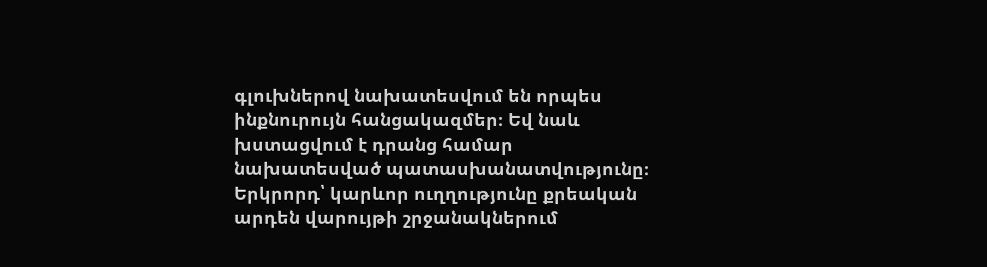գլուխներով նախատեսվում են որպես ինքնուրույն հանցակազմեր։ Եվ նաև խստացվում է դրանց համար նախատեսված պատասխանատվությունը։ Երկրորդ՝ կարևոր ուղղությունը քրեական արդեն վարույթի շրջանակներում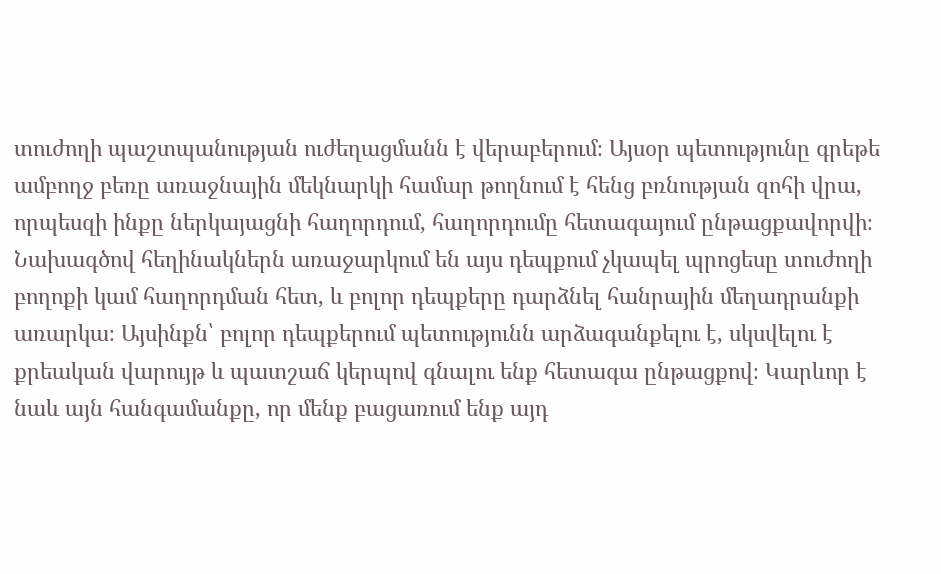տուժողի պաշտպանության ուժեղացմանն է վերաբերում։ Այսօր պետությունը գրեթե ամբողջ բեռը առաջնային մեկնարկի համար թողնում է հենց բռնության զոհի վրա, որպեսզի ինքը ներկայացնի հաղորդում, հաղորդումը հետագայում ընթացքավորվի։ Նախագծով հեղինակներն առաջարկում են այս դեպքում չկապել պրոցեսը տուժողի բողոքի կամ հաղորդման հետ, և բոլոր դեպքերը դարձնել հանրային մեղադրանքի առարկա։ Այսինքն՝ բոլոր դեպքերում պետությունն արձագանքելու է, սկսվելու է քրեական վարույթ և պատշաճ կերպով գնալու ենք հետագա ընթացքով։ Կարևոր է նաև այն հանգամանքը, որ մենք բացառում ենք այդ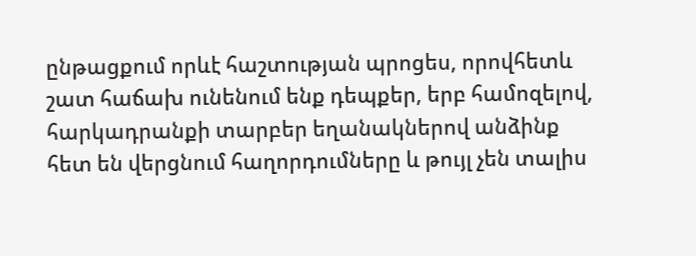ընթացքում որևէ հաշտության պրոցես, որովհետև շատ հաճախ ունենում ենք դեպքեր, երբ համոզելով, հարկադրանքի տարբեր եղանակներով անձինք հետ են վերցնում հաղորդումները և թույլ չեն տալիս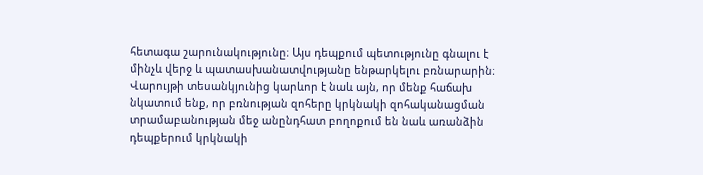հետագա շարունակությունը։ Այս դեպքում պետությունը գնալու է մինչև վերջ և պատասխանատվությանը ենթարկելու բռնարարին։ Վարույթի տեսանկյունից կարևոր է նաև այն, որ մենք հաճախ նկատում ենք, որ բռնության զոհերը կրկնակի զոհականացման տրամաբանության մեջ անընդհատ բողոքում են նաև առանձին դեպքերում կրկնակի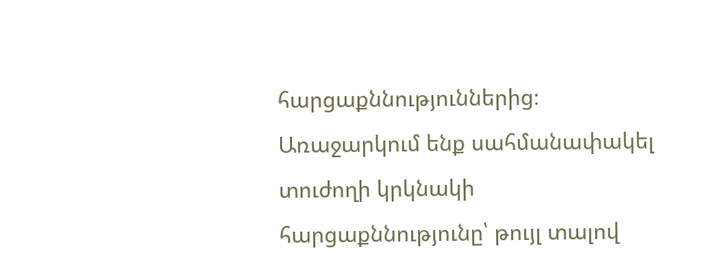հարցաքննություններից։ Առաջարկում ենք սահմանափակել տուժողի կրկնակի հարցաքննությունը՝ թույլ տալով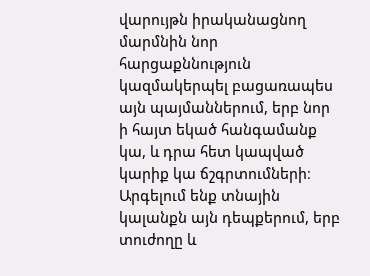վարույթն իրականացնող մարմնին նոր հարցաքննություն կազմակերպել բացառապես այն պայմաններում, երբ նոր ի հայտ եկած հանգամանք կա, և դրա հետ կապված կարիք կա ճշգրտումների։ Արգելում ենք տնային կալանքն այն դեպքերում, երբ տուժողը և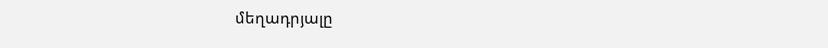մեղադրյալը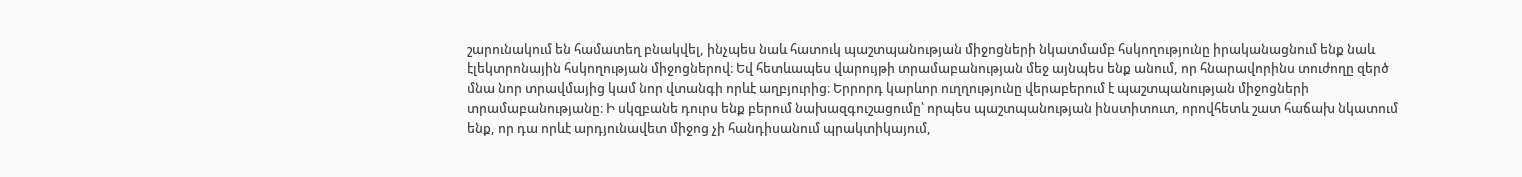շարունակում են համատեղ բնակվել, ինչպես նաև հատուկ պաշտպանության միջոցների նկատմամբ հսկողությունը իրականացնում ենք նաև էլեկտրոնային հսկողության միջոցներով։ Եվ հետևապես վարույթի տրամաբանության մեջ այնպես ենք անում, որ հնարավորինս տուժողը զերծ մնա նոր տրավմայից կամ նոր վտանգի որևէ աղբյուրից։ Երրորդ կարևոր ուղղությունը վերաբերում է պաշտպանության միջոցների տրամաբանությանը։ Ի սկզբանե դուրս ենք բերում նախազգուշացումը՝ որպես պաշտպանության ինստիտուտ, որովհետև շատ հաճախ նկատում ենք, որ դա որևէ արդյունավետ միջոց չի հանդիսանում պրակտիկայում,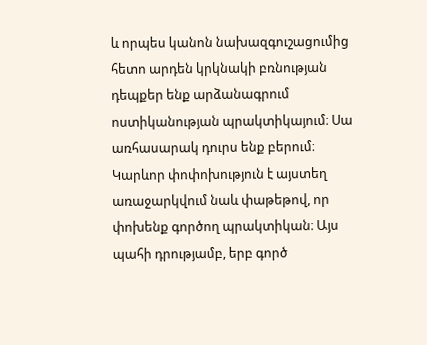և որպես կանոն նախազգուշացումից հետո արդեն կրկնակի բռնության դեպքեր ենք արձանագրում ոստիկանության պրակտիկայում։ Սա առհասարակ դուրս ենք բերում։ Կարևոր փոփոխություն է այստեղ առաջարկվում նաև փաթեթով, որ փոխենք գործող պրակտիկան։ Այս պահի դրությամբ, երբ գործ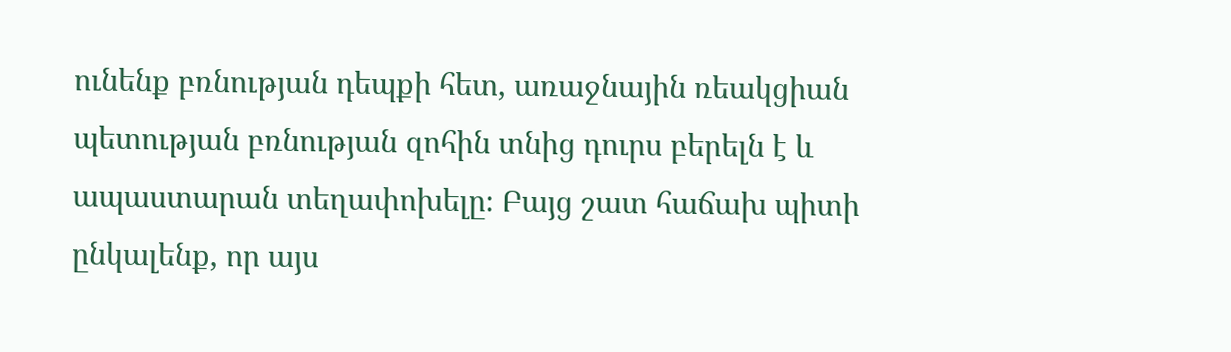ունենք բռնության դեպքի հետ, առաջնային ռեակցիան պետության բռնության զոհին տնից դուրս բերելն է և ապաստարան տեղափոխելը։ Բայց շատ հաճախ պիտի ընկալենք, որ այս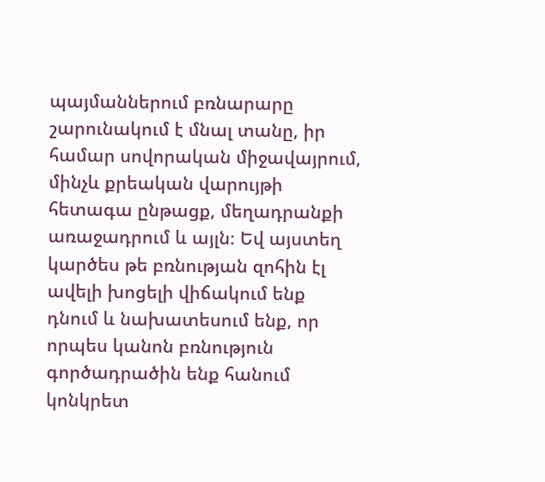պայմաններում բռնարարը շարունակում է մնալ տանը, իր համար սովորական միջավայրում, մինչև քրեական վարույթի հետագա ընթացք, մեղադրանքի առաջադրում և այլն։ Եվ այստեղ կարծես թե բռնության զոհին էլ ավելի խոցելի վիճակում ենք դնում և նախատեսում ենք, որ որպես կանոն բռնություն գործադրածին ենք հանում կոնկրետ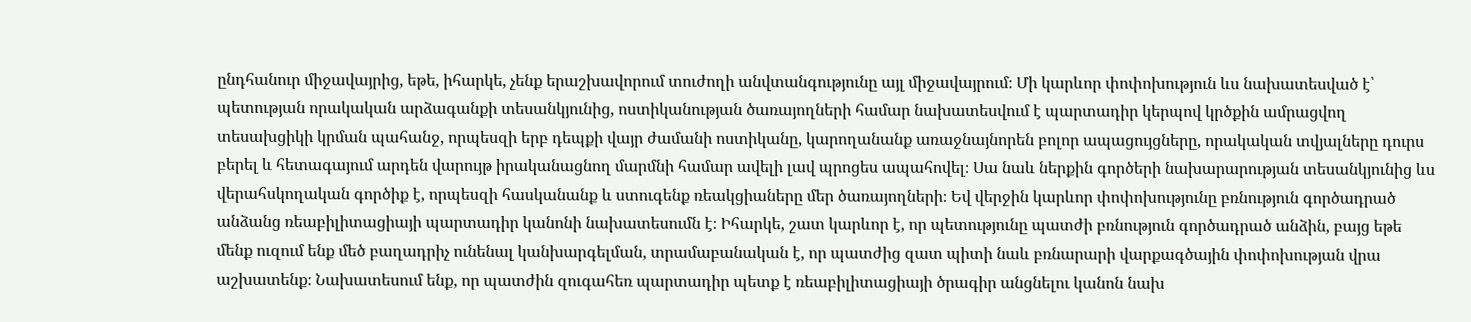ընդհանուր միջավայրից, եթե, իհարկե, չենք երաշխավորում տուժողի անվտանգությունը այլ միջավայրում։ Մի կարևոր փոփոխություն ևս նախատեսված է՝ պետության որակական արձագանքի տեսանկյունից, ոստիկանության ծառայողների համար նախատեսվում է պարտադիր կերպով կրծքին ամրացվող տեսախցիկի կրման պահանջ, որպեսզի երբ դեպքի վայր ժամանի ոստիկանը, կարողանանք առաջնայնորեն բոլոր ապացույցները, որակական տվյալները դուրս բերել և հետագայում արդեն վարույթ իրականացնող մարմնի համար ավելի լավ պրոցես ապահովել։ Սա նաև ներքին գործերի նախարարության տեսանկյունից ևս վերահսկողական գործիք է, որպեսզի հասկանանք և ստուգենք ռեակցիաները մեր ծառայողների։ Եվ վերջին կարևոր փոփոխությունը բռնություն գործադրած անձանց ռեաբիլիտացիայի պարտադիր կանոնի նախատեսումն է։ Իհարկե, շատ կարևոր է, որ պետությունը պատժի բռնություն գործադրած անձին, բայց եթե մենք ուզում ենք մեծ բաղադրիչ ունենալ կանխարգելման, տրամաբանական է, որ պատժից զատ պիտի նաև բռնարարի վարքագծային փոփոխության վրա աշխատենք։ Նախատեսում ենք, որ պատժին զուգահեռ պարտադիր պետք է ռեաբիլիտացիայի ծրագիր անցնելու կանոն նախ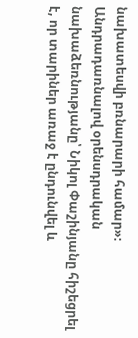նախատեսվի բռնարարի համար»։
Անդրադառնալով օրենսդրական նախաձեռնությանը՝ Նիկոլ Փաշինյանը հիշեցրել է, որ տարիներ առաջ է ընդունվել և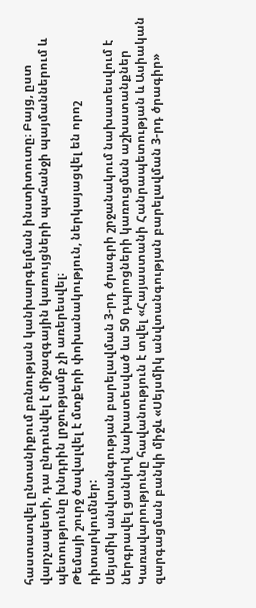հաստատվել ընտանիքում բռնության կանխարգելման ինստիտուտը։ Բայց, ըստ վարչապետի, դա ընդունվել է միջազգային կառույցների պահանջի պայմաններում և պետությունը խնդրին լրջությամբ չի առերեսվել։
Թեմայի շուրջ ծավալվել է մտքերի փոխանակություն, ներկայացվել են որոշ դիտարկումներ:
Սեյսմիկ անվտանգության բարելավման 3-րդ ծրագրի շրջանակում նախատեսվում է ներգրավել ցանկով նախատեսված ևս 50 դպրոցների կառուցման աշխատանքներ
Կառավարությունը հավանություն է տվել «Հայաստանի Հանրապետության և Ասիական զարգացման բանկի միջև «Սեյսմիկ անվտանգության բարելավման 3-րդ ծրագիր»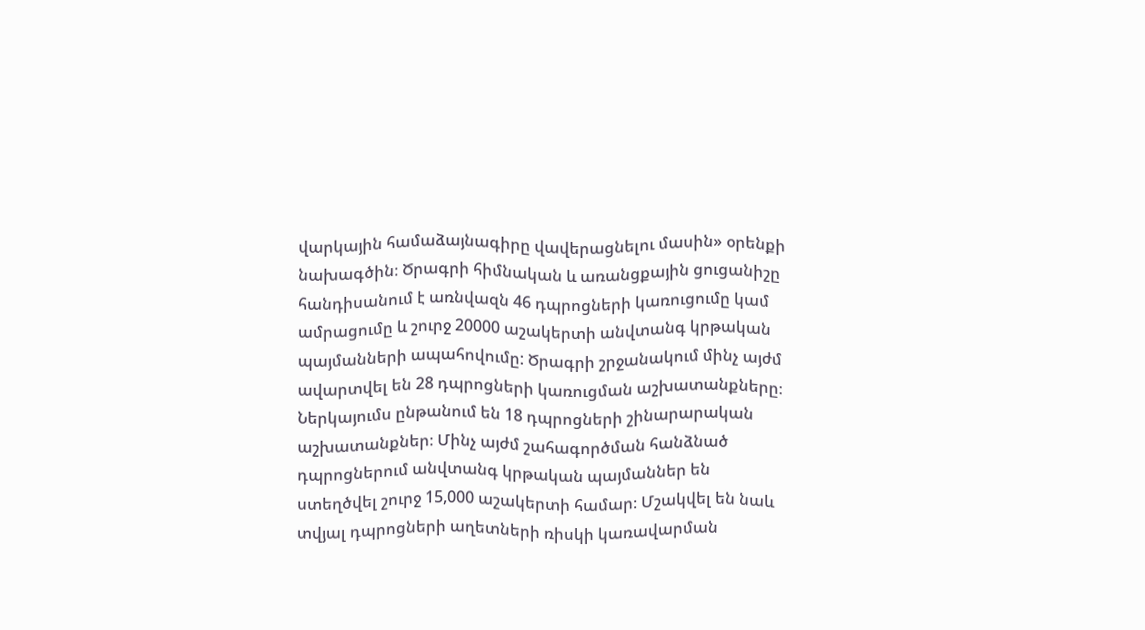վարկային համաձայնագիրը վավերացնելու մասին» օրենքի նախագծին։ Ծրագրի հիմնական և առանցքային ցուցանիշը հանդիսանում է առնվազն 46 դպրոցների կառուցումը կամ ամրացումը և շուրջ 20000 աշակերտի անվտանգ կրթական պայմանների ապահովումը: Ծրագրի շրջանակում մինչ այժմ ավարտվել են 28 դպրոցների կառուցման աշխատանքները։ Ներկայումս ընթանում են 18 դպրոցների շինարարական աշխատանքներ։ Մինչ այժմ շահագործման հանձնած դպրոցներում անվտանգ կրթական պայմաններ են ստեղծվել շուրջ 15,000 աշակերտի համար։ Մշակվել են նաև տվյալ դպրոցների աղետների ռիսկի կառավարման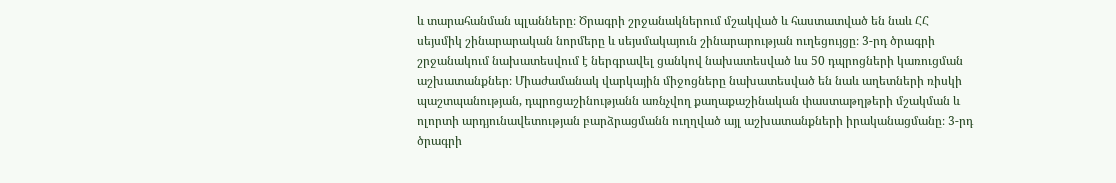և տարահանման պլանները։ Ծրագրի շրջանակներում մշակված և հաստատված են նաև ՀՀ սեյսմիկ շինարարական նորմերը և սեյսմակայուն շինարարության ուղեցույցը։ 3-րդ ծրագրի շրջանակում նախատեսվում է ներգրավել ցանկով նախատեսված ևս 50 դպրոցների կառուցման աշխատանքներ։ Միաժամանակ վարկային միջոցները նախատեսված են նաև աղետների ռիսկի պաշտպանության, դպրոցաշինությանն առնչվող քաղաքաշինական փաստաթղթերի մշակման և ոլորտի արդյունավետության բարձրացմանն ուղղված այլ աշխատանքների իրականացմանը։ 3-րդ ծրագրի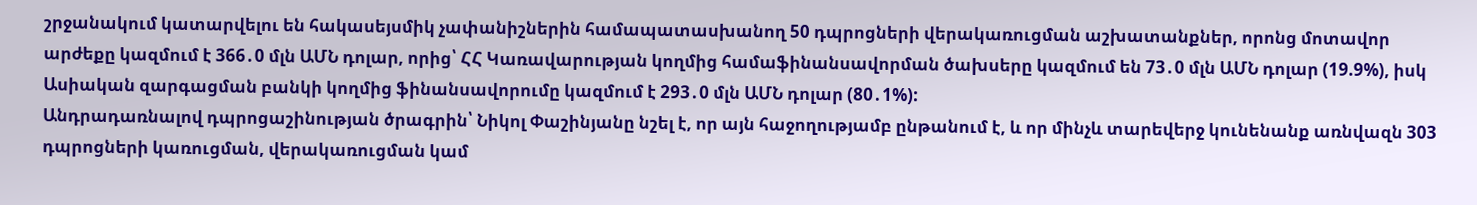շրջանակում կատարվելու են հակասեյսմիկ չափանիշներին համապատասխանող 50 դպրոցների վերակառուցման աշխատանքներ, որոնց մոտավոր արժեքը կազմում է 366․0 մլն ԱՄՆ դոլար, որից՝ ՀՀ Կառավարության կողմից համաֆինանսավորման ծախսերը կազմում են 73․0 մլն ԱՄՆ դոլար (19.9%), իսկ Ասիական զարգացման բանկի կողմից ֆինանսավորումը կազմում է 293․0 մլն ԱՄՆ դոլար (80․1%):
Անդրադառնալով դպրոցաշինության ծրագրին՝ Նիկոլ Փաշինյանը նշել է, որ այն հաջողությամբ ընթանում է, և որ մինչև տարեվերջ կունենանք առնվազն 303 դպրոցների կառուցման, վերակառուցման կամ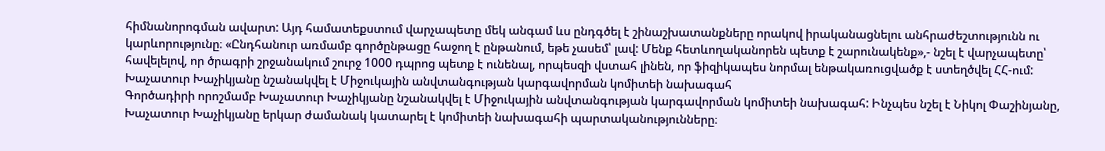հիմնանորոգման ավարտ: Այդ համատեքստում վարչապետը մեկ անգամ ևս ընդգծել է շինաշխատանքները որակով իրականացնելու անհրաժեշտությունն ու կարևորությունը։ «Ընդհանուր առմամբ գործընթացը հաջող է ընթանում, եթե չասեմ՝ լավ: Մենք հետևողականորեն պետք է շարունակենք»,- նշել է վարչապետը՝ հավելելով, որ ծրագրի շրջանակում շուրջ 1000 դպրոց պետք է ունենալ, որպեսզի վստահ լինեն, որ ֆիզիկապես նորմալ ենթակառուցվածք է ստեղծվել ՀՀ-ում:
Խաչատուր Խաչիկյանը նշանակվել է Միջուկային անվտանգության կարգավորման կոմիտեի նախագահ
Գործադիրի որոշմամբ Խաչատուր Խաչիկյանը նշանակվել է Միջուկային անվտանգության կարգավորման կոմիտեի նախագահ: Ինչպես նշել է Նիկոլ Փաշինյանը, Խաչատուր Խաչիկյանը երկար ժամանակ կատարել է կոմիտեի նախագահի պարտականությունները։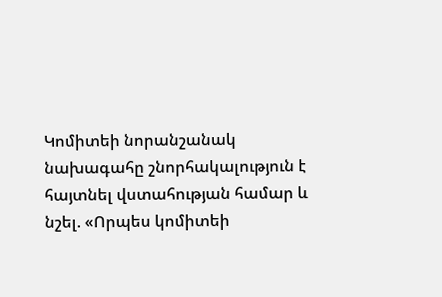Կոմիտեի նորանշանակ նախագահը շնորհակալություն է հայտնել վստահության համար և նշել. «Որպես կոմիտեի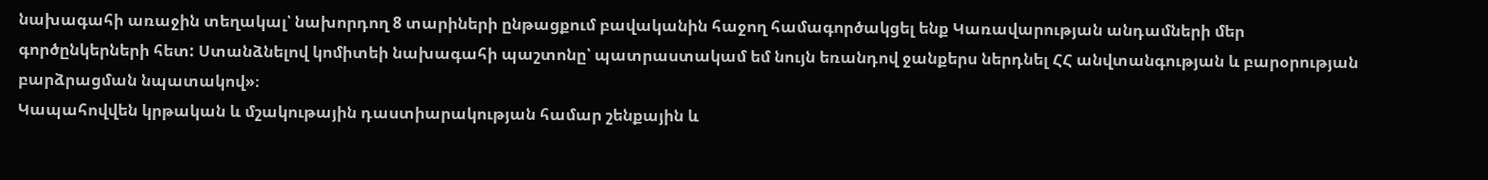նախագահի առաջին տեղակալ՝ նախորդող 8 տարիների ընթացքում բավականին հաջող համագործակցել ենք Կառավարության անդամների մեր գործընկերների հետ: Ստանձնելով կոմիտեի նախագահի պաշտոնը՝ պատրաստակամ եմ նույն եռանդով ջանքերս ներդնել ՀՀ անվտանգության և բարօրության բարձրացման նպատակով»։
Կապահովվեն կրթական և մշակութային դաստիարակության համար շենքային և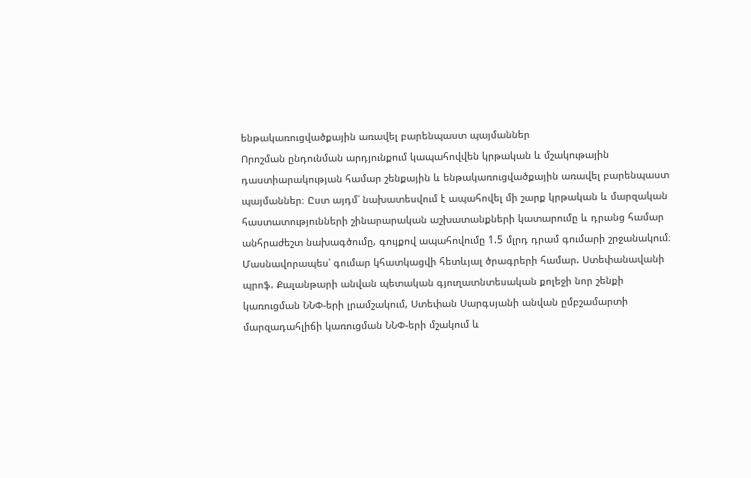ենթակառուցվածքային առավել բարենպաստ պայմաններ
Որոշման ընդունման արդյունքում կապահովվեն կրթական և մշակութային դաստիարակության համար շենքային և ենթակառուցվածքային առավել բարենպաստ պայմաններ։ Ըստ այդմ՝ նախատեսվում է ապահովել մի շարք կրթական և մարզական հաստատությունների շինարարական աշխատանքների կատարումը և դրանց համար անհրաժեշտ նախագծումը, գույքով ապահովումը 1.5 մլրդ դրամ գումարի շրջանակում։
Մասնավորապես՝ գումար կհատկացվի հետևյալ ծրագրերի համար. Ստեփանավանի պրոֆ. Քալանթարի անվան պետական գյուղատնտեսական քոլեջի նոր շենքի կառուցման ՆՆՓ-երի լրամշակում, Ստեփան Սարգսյանի անվան ըմբշամարտի մարզադահլիճի կառուցման ՆՆՓ-երի մշակում և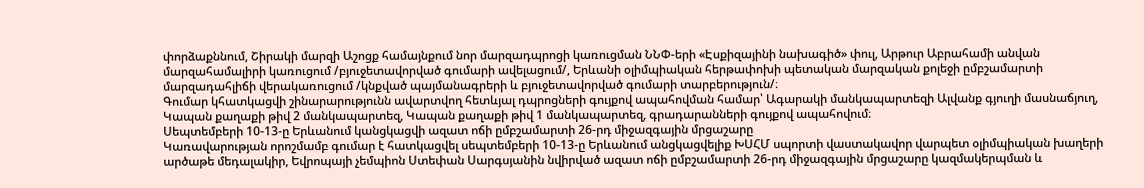փորձաքննում, Շիրակի մարզի Աշոցք համայնքում նոր մարզադպրոցի կառուցման ՆՆՓ-երի «Էսքիզայինի նախագիծ» փուլ, Արթուր Աբրահամի անվան մարզահամալիրի կառուցում /բյուջետավորված գումարի ավելացում/, Երևանի օլիմպիական հերթափոխի պետական մարզական քոլեջի ըմբշամարտի մարզադահլիճի վերակառուցում /կնքված պայմանագրերի և բյուջետավորված գումարի տարբերություն/։
Գումար կհատկացվի շինարարությունն ավարտվող հետևյալ դպրոցների գույքով ապահովման համար՝ Ագարակի մանկապարտեզի Ալվանք գյուղի մասնաճյուղ, Կապան քաղաքի թիվ 2 մանկապարտեզ, Կապան քաղաքի թիվ 1 մանկապարտեզ, գրադարանների գույքով ապահովում։
Սեպտեմբերի 10-13-ը Երևանում կանցկացվի ազատ ոճի ըմբշամարտի 26-րդ միջազգային մրցաշարը
Կառավարության որոշմամբ գումար է հատկացվել սեպտեմբերի 10-13-ը Երևանում անցկացվելիք ԽՍՀՄ սպորտի վաստակավոր վարպետ օլիմպիական խաղերի արծաթե մեդալակիր, Եվրոպայի չեմպիոն Ստեփան Սարգսյանին նվիրված ազատ ոճի ըմբշամարտի 26-րդ միջազգային մրցաշարը կազմակերպման և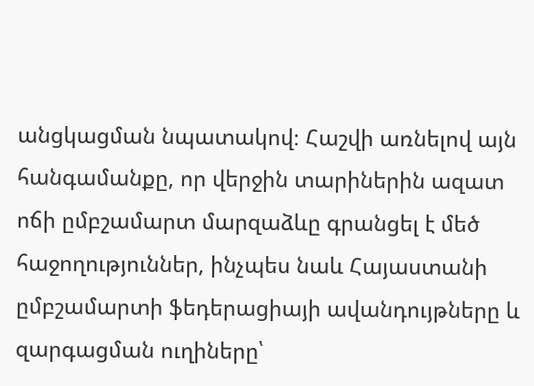անցկացման նպատակով։ Հաշվի առնելով այն հանգամանքը, որ վերջին տարիներին ազատ ոճի ըմբշամարտ մարզաձևը գրանցել է մեծ հաջողություններ, ինչպես նաև Հայաստանի ըմբշամարտի ֆեդերացիայի ավանդույթները և զարգացման ուղիները՝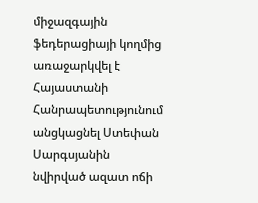միջազգային ֆեդերացիայի կողմից առաջարկվել է Հայաստանի Հանրապետությունում անցկացնել Ստեփան Սարգսյանին նվիրված ազատ ոճի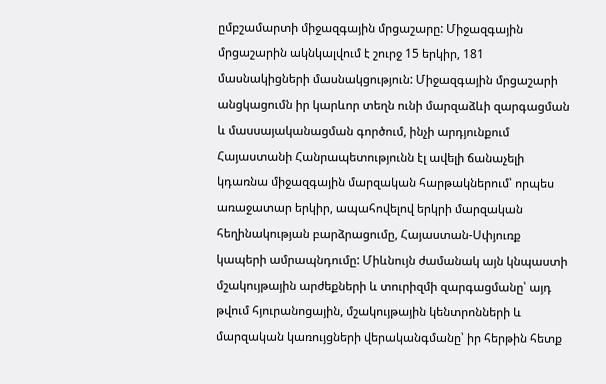ըմբշամարտի միջազգային մրցաշարը: Միջազգային մրցաշարին ակնկալվում է շուրջ 15 երկիր, 181 մասնակիցների մասնակցություն: Միջազգային մրցաշարի անցկացումն իր կարևոր տեղն ունի մարզաձևի զարգացման և մասսայականացման գործում, ինչի արդյունքում Հայաստանի Հանրապետությունն էլ ավելի ճանաչելի կդառնա միջազգային մարզական հարթակներում՝ որպես առաջատար երկիր, ապահովելով երկրի մարզական հեղինակության բարձրացումը, Հայաստան-Սփյուռք կապերի ամրապնդումը: Միևնույն ժամանակ այն կնպաստի մշակույթային արժեքների և տուրիզմի զարգացմանը՝ այդ թվում հյուրանոցային, մշակույթային կենտրոնների և մարզական կառույցների վերականգմանը՝ իր հերթին հետք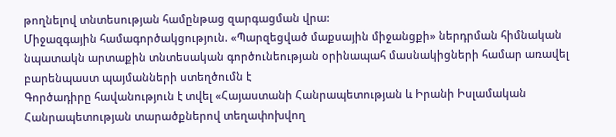թողնելով տնտեսության համընթաց զարգացման վրա:
Միջազգային համագործակցություն. «Պարզեցված մաքսային միջանցքի» ներդրման հիմնական նպատակն արտաքին տնտեսական գործունեության օրինապահ մասնակիցների համար առավել բարենպաստ պայմանների ստեղծումն է
Գործադիրը հավանություն է տվել «Հայաստանի Հանրապետության և Իրանի Իսլամական Հանրապետության տարածքներով տեղափոխվող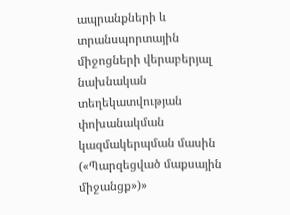ապրանքների և տրանսպորտային միջոցների վերաբերյալ նախնական տեղեկատվության փոխանակման կազմակերպման մասին («Պարզեցված մաքսային միջանցք»)»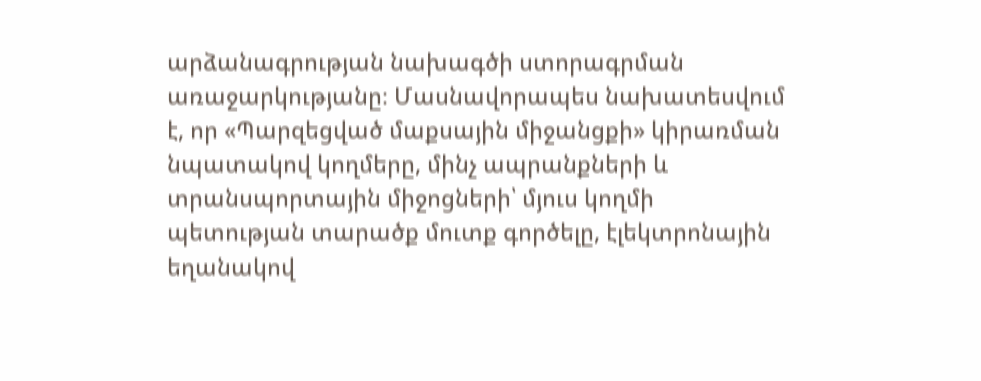արձանագրության նախագծի ստորագրման առաջարկությանը։ Մասնավորապես նախատեսվում է, որ «Պարզեցված մաքսային միջանցքի» կիրառման նպատակով կողմերը, մինչ ապրանքների և տրանսպորտային միջոցների՝ մյուս կողմի պետության տարածք մուտք գործելը, էլեկտրոնային եղանակով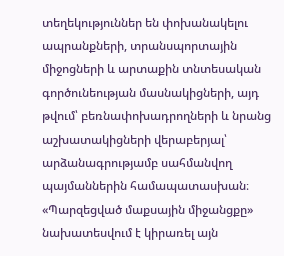տեղեկություններ են փոխանակելու ապրանքների, տրանսպորտային միջոցների և արտաքին տնտեսական գործունեության մասնակիցների, այդ թվում՝ բեռնափոխադրողների և նրանց աշխատակիցների վերաբերյալ՝ արձանագրությամբ սահմանվող պայմաններին համապատասխան։ «Պարզեցված մաքսային միջանցքը» նախատեսվում է կիրառել այն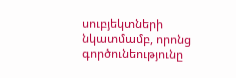սուբյեկտների նկատմամբ, որոնց գործունեությունը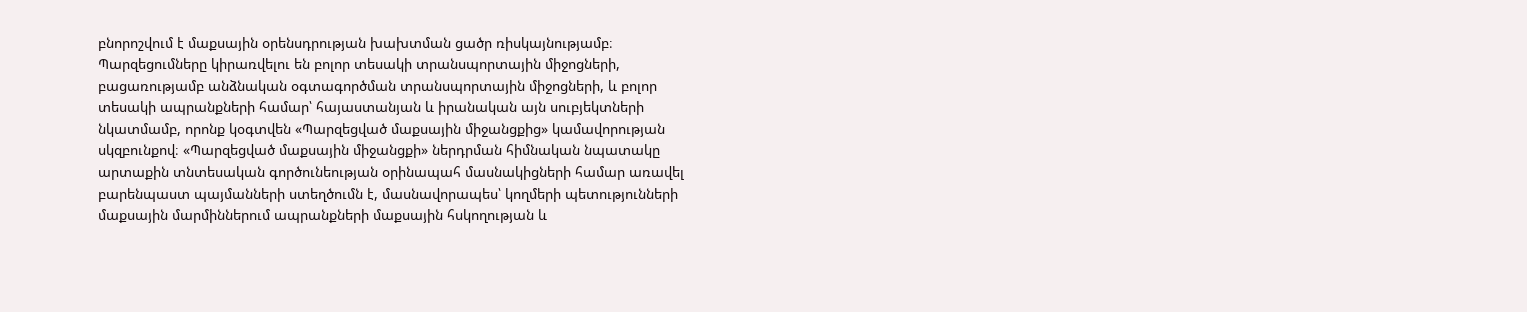բնորոշվում է մաքսային օրենսդրության խախտման ցածր ռիսկայնությամբ։ Պարզեցումները կիրառվելու են բոլոր տեսակի տրանսպորտային միջոցների, բացառությամբ անձնական օգտագործման տրանսպորտային միջոցների, և բոլոր տեսակի ապրանքների համար՝ հայաստանյան և իրանական այն սուբյեկտների նկատմամբ, որոնք կօգտվեն «Պարզեցված մաքսային միջանցքից» կամավորության սկզբունքով։ «Պարզեցված մաքսային միջանցքի» ներդրման հիմնական նպատակը արտաքին տնտեսական գործունեության օրինապահ մասնակիցների համար առավել բարենպաստ պայմանների ստեղծումն է, մասնավորապես՝ կողմերի պետությունների մաքսային մարմիններում ապրանքների մաքսային հսկողության և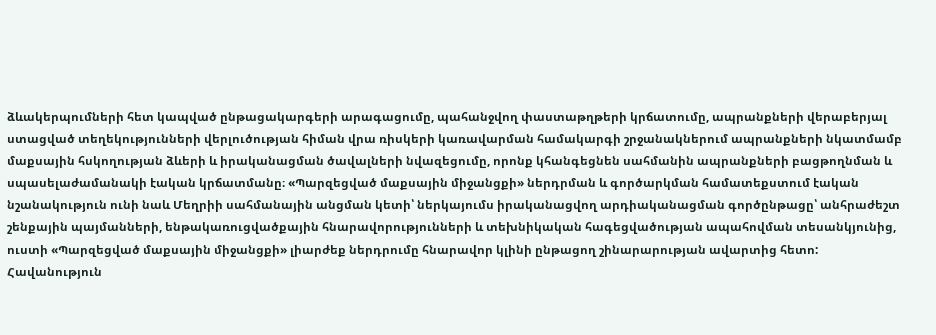ձևակերպումների հետ կապված ընթացակարգերի արագացումը, պահանջվող փաստաթղթերի կրճատումը, ապրանքների վերաբերյալ ստացված տեղեկությունների վերլուծության հիման վրա ռիսկերի կառավարման համակարգի շրջանակներում ապրանքների նկատմամբ մաքսային հսկողության ձևերի և իրականացման ծավալների նվազեցումը, որոնք կհանգեցնեն սահմանին ապրանքների բացթողնման և սպասելաժամանակի էական կրճատմանը։ «Պարզեցված մաքսային միջանցքի» ներդրման և գործարկման համատեքստում էական նշանակություն ունի նաև Մեղրիի սահմանային անցման կետի՝ ներկայումս իրականացվող արդիականացման գործընթացը՝ անհրաժեշտ շենքային պայմանների, ենթակառուցվածքային հնարավորությունների և տեխնիկական հագեցվածության ապահովման տեսանկյունից, ուստի «Պարզեցված մաքսային միջանցքի» լիարժեք ներդրումը հնարավոր կլինի ընթացող շինարարության ավարտից հետո:
Հավանություն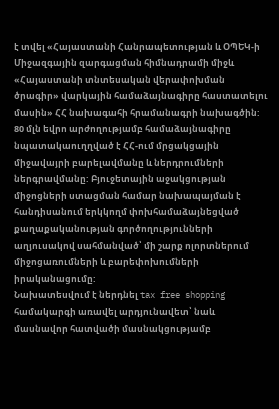է տվել «Հայաստանի Հանրապետության և ՕՊԵԿ-ի Միջազգային զարգացման հիմնադրամի միջև «Հայաստանի տնտեսական վերափոխման ծրագիր» վարկային համաձայնագիրը հաստատելու մասին» ՀՀ նախագահի հրամանագրի նախագծին: 80 մլն եվրո արժողությամբ համաձայնագիրը նպատակաուղղված է ՀՀ-ում մրցակցային միջավայրի բարելավմանը և ներդրումների ներգրավմանը: Բյուջետային աջակցության միջոցների ստացման համար նախապայման է հանդիսանում երկկողմ փոխհամաձայնեցված քաղաքականության գործողությունների աղյուսակով սահմանված՝ մի շարք ոլորտներում միջոցառումների և բարեփոխումների իրականացումը:
Նախատեսվում է ներդնել tax free shopping համակարգի առավել արդյունավետ՝ նաև մասնավոր հատվածի մասնակցությամբ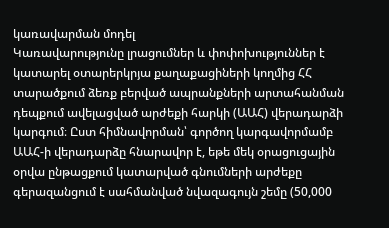կառավարման մոդել
Կառավարությունը լրացումներ և փոփոխություններ է կատարել օտարերկրյա քաղաքացիների կողմից ՀՀ տարածքում ձեռք բերված ապրանքների արտահանման դեպքում ավելացված արժեքի հարկի (ԱԱՀ) վերադարձի կարգում։ Ըստ հիմնավորման՝ գործող կարգավորմամբ ԱԱՀ-ի վերադարձը հնարավոր է, եթե մեկ օրացուցային օրվա ընթացքում կատարված գնումների արժեքը գերազանցում է սահմանված նվազագույն շեմը (50,000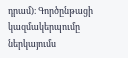դրամ)։ Գործընթացի կազմակերպումը ներկայումս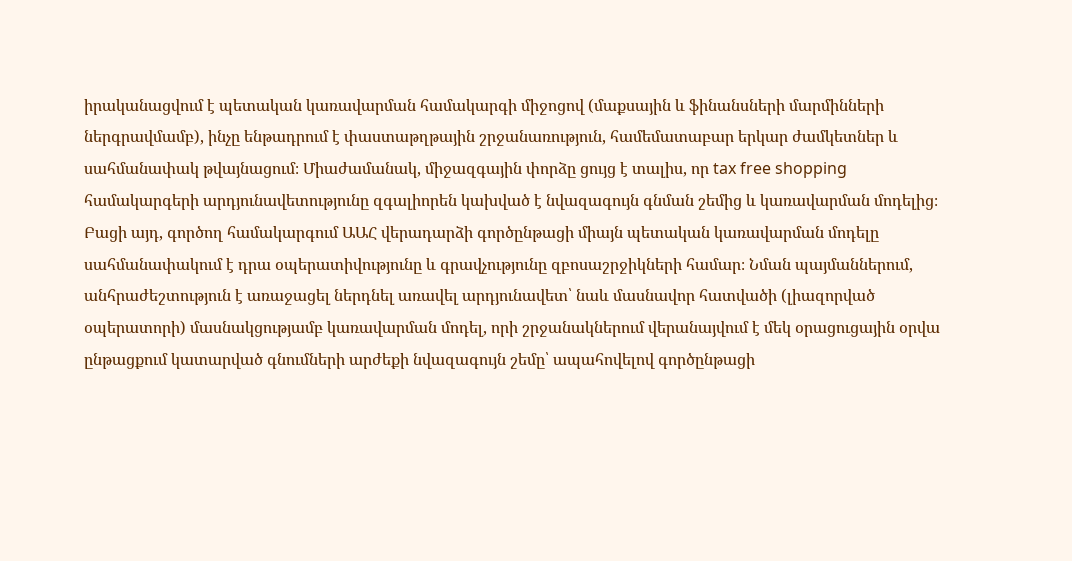իրականացվում է պետական կառավարման համակարգի միջոցով (մաքսային և ֆինանսների մարմինների ներգրավմամբ), ինչը ենթադրում է փաստաթղթային շրջանառություն, համեմատաբար երկար ժամկետներ և սահմանափակ թվայնացում։ Միաժամանակ, միջազգային փորձը ցույց է տալիս, որ tax free shopping համակարգերի արդյունավետությունը զգալիորեն կախված է նվազագույն գնման շեմից և կառավարման մոդելից։ Բացի այդ, գործող համակարգում ԱԱՀ վերադարձի գործընթացի միայն պետական կառավարման մոդելը սահմանափակում է դրա օպերատիվությունը և գրավչությունը զբոսաշրջիկների համար։ Նման պայմաններում, անհրաժեշտություն է առաջացել ներդնել առավել արդյունավետ՝ նաև մասնավոր հատվածի (լիազորված օպերատորի) մասնակցությամբ կառավարման մոդել, որի շրջանակներում վերանայվում է մեկ օրացուցային օրվա ընթացքում կատարված գնումների արժեքի նվազագույն շեմը՝ ապահովելով գործընթացի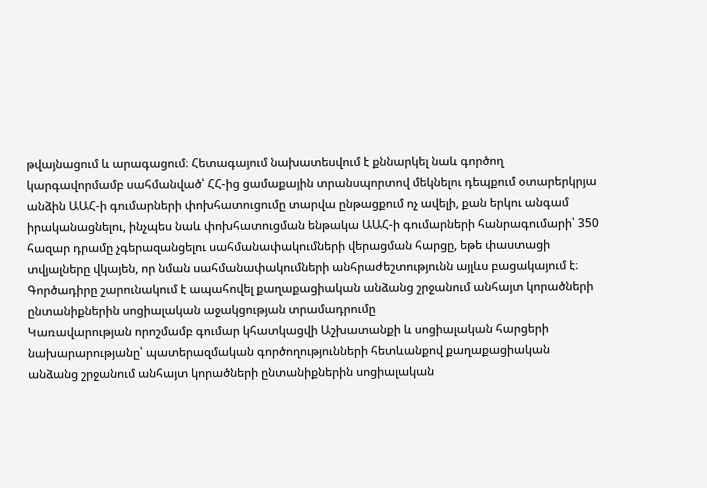թվայնացում և արագացում։ Հետագայում նախատեսվում է քննարկել նաև գործող կարգավորմամբ սահմանված՝ ՀՀ-ից ցամաքային տրանսպորտով մեկնելու դեպքում օտարերկրյա անձին ԱԱՀ-ի գումարների փոխհատուցումը տարվա ընթացքում ոչ ավելի, քան երկու անգամ իրականացնելու, ինչպես նաև փոխհատուցման ենթակա ԱԱՀ-ի գումարների հանրագումարի՝ 350 հազար դրամը չգերազանցելու սահմանափակումների վերացման հարցը, եթե փաստացի տվյալները վկայեն, որ նման սահմանափակումների անհրաժեշտությունն այլևս բացակայում է։
Գործադիրը շարունակում է ապահովել քաղաքացիական անձանց շրջանում անհայտ կորածների ընտանիքներին սոցիալական աջակցության տրամադրումը
Կառավարության որոշմամբ գումար կհատկացվի Աշխատանքի և սոցիալական հարցերի նախարարությանը՝ պատերազմական գործողությունների հետևանքով քաղաքացիական անձանց շրջանում անհայտ կորածների ընտանիքներին սոցիալական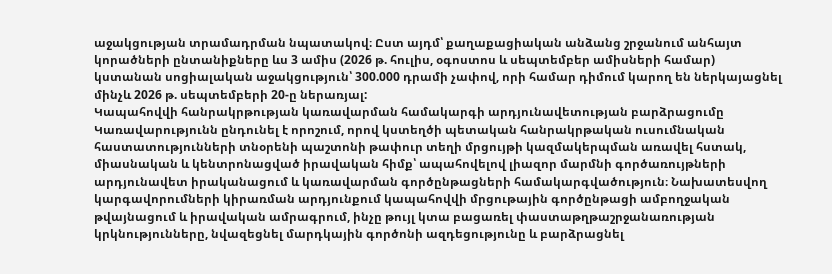աջակցության տրամադրման նպատակով։ Ըստ այդմ՝ քաղաքացիական անձանց շրջանում անհայտ կորածների ընտանիքները ևս 3 ամիս (2026 թ. հուլիս, օգոստոս և սեպտեմբեր ամիսների համար) կստանան սոցիալական աջակցություն՝ 300.000 դրամի չափով, որի համար դիմում կարող են ներկայացնել մինչև 2026 թ. սեպտեմբերի 20-ը ներառյալ:
Կապահովվի հանրակրթության կառավարման համակարգի արդյունավետության բարձրացումը
Կառավարությունն ընդունել է որոշում, որով կստեղծի պետական հանրակրթական ուսումնական հաստատությունների տնօրենի պաշտոնի թափուր տեղի մրցույթի կազմակերպման առավել հստակ, միասնական և կենտրոնացված իրավական հիմք՝ ապահովելով լիազոր մարմնի գործառույթների արդյունավետ իրականացում և կառավարման գործընթացների համակարգվածություն։ Նախատեսվող կարգավորումների կիրառման արդյունքում կապահովվի մրցութային գործընթացի ամբողջական թվայնացում և իրավական ամրագրում, ինչը թույլ կտա բացառել փաստաթղթաշրջանառության կրկնությունները, նվազեցնել մարդկային գործոնի ազդեցությունը և բարձրացնել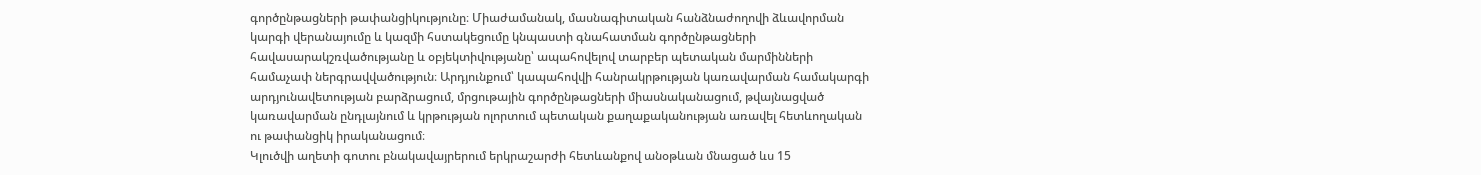գործընթացների թափանցիկությունը։ Միաժամանակ, մասնագիտական հանձնաժողովի ձևավորման կարգի վերանայումը և կազմի հստակեցումը կնպաստի գնահատման գործընթացների հավասարակշռվածությանը և օբյեկտիվությանը՝ ապահովելով տարբեր պետական մարմինների համաչափ ներգրավվածություն։ Արդյունքում՝ կապահովվի հանրակրթության կառավարման համակարգի արդյունավետության բարձրացում, մրցութային գործընթացների միասնականացում, թվայնացված կառավարման ընդլայնում և կրթության ոլորտում պետական քաղաքականության առավել հետևողական ու թափանցիկ իրականացում։
Կլուծվի աղետի գոտու բնակավայրերում երկրաշարժի հետևանքով անօթևան մնացած ևս 15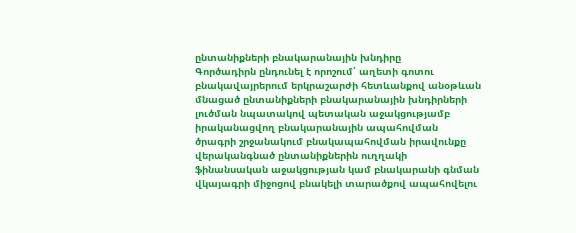ընտանիքների բնակարանային խնդիրը
Գործադիրն ընդունել է որոշում՝ աղետի գոտու բնակավայրերում երկրաշարժի հետևանքով անօթևան մնացած ընտանիքների բնակարանային խնդիրների լուծման նպատակով պետական աջակցությամբ իրականացվող բնակարանային ապահովման ծրագրի շրջանակում բնակապահովման իրավունքը վերականգնած ընտանիքներին ուղղակի ֆինանսական աջակցության կամ բնակարանի գնման վկայագրի միջոցով բնակելի տարածքով ապահովելու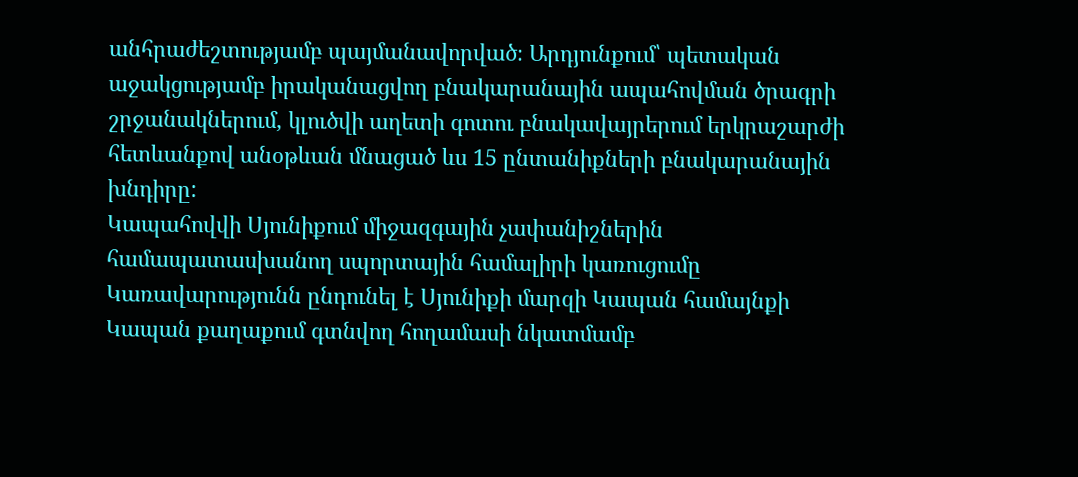անհրաժեշտությամբ պայմանավորված։ Արդյունքում՝ պետական աջակցությամբ իրականացվող բնակարանային ապահովման ծրագրի շրջանակներում, կլուծվի աղետի գոտու բնակավայրերում երկրաշարժի հետևանքով անօթևան մնացած ևս 15 ընտանիքների բնակարանային խնդիրը:
Կապահովվի Սյունիքում միջազգային չափանիշներին համապատասխանող սպորտային համալիրի կառուցումը
Կառավարությունն ընդունել է Սյունիքի մարզի Կապան համայնքի Կապան քաղաքում գտնվող հողամասի նկատմամբ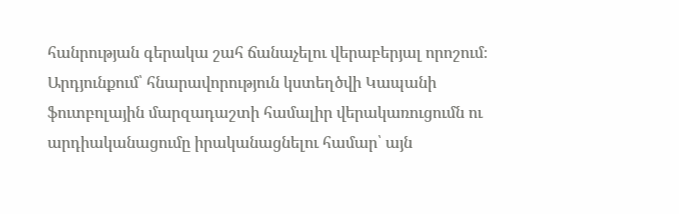հանրության գերակա շահ ճանաչելու վերաբերյալ որոշում։ Արդյունքում՝ հնարավորություն կստեղծվի Կապանի ֆուտբոլային մարզադաշտի համալիր վերակառուցումն ու արդիականացումը իրականացնելու համար՝ այն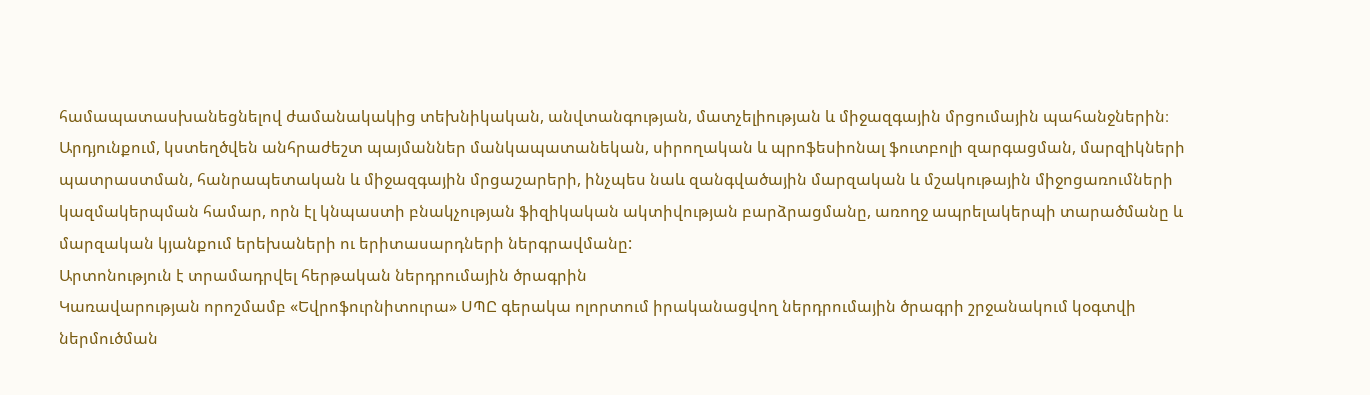համապատասխանեցնելով ժամանակակից տեխնիկական, անվտանգության, մատչելիության և միջազգային մրցումային պահանջներին։ Արդյունքում, կստեղծվեն անհրաժեշտ պայմաններ մանկապատանեկան, սիրողական և պրոֆեսիոնալ ֆուտբոլի զարգացման, մարզիկների պատրաստման, հանրապետական և միջազգային մրցաշարերի, ինչպես նաև զանգվածային մարզական և մշակութային միջոցառումների կազմակերպման համար, որն էլ կնպաստի բնակչության ֆիզիկական ակտիվության բարձրացմանը, առողջ ապրելակերպի տարածմանը և մարզական կյանքում երեխաների ու երիտասարդների ներգրավմանը:
Արտոնություն է տրամադրվել հերթական ներդրումային ծրագրին
Կառավարության որոշմամբ «Եվրոֆուրնիտուրա» ՍՊԸ գերակա ոլորտում իրականացվող ներդրումային ծրագրի շրջանակում կօգտվի ներմուծման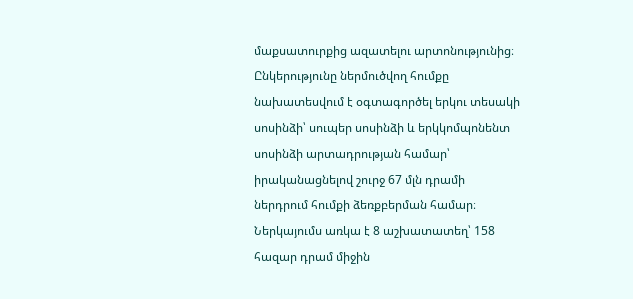մաքսատուրքից ազատելու արտոնությունից։ Ընկերությունը ներմուծվող հումքը նախատեսվում է օգտագործել երկու տեսակի սոսինձի՝ սուպեր սոսինձի և երկկոմպոնենտ սոսինձի արտադրության համար՝ իրականացնելով շուրջ 67 մլն դրամի ներդրում հումքի ձեռքբերման համար։ Ներկայումս առկա է 8 աշխատատեղ՝ 158 հազար դրամ միջին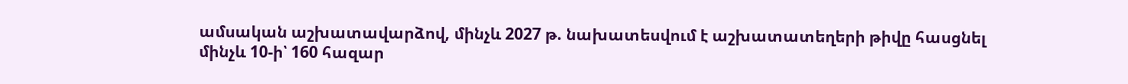ամսական աշխատավարձով, մինչև 2027 թ. նախատեսվում է աշխատատեղերի թիվը հասցնել մինչև 10-ի՝ 160 հազար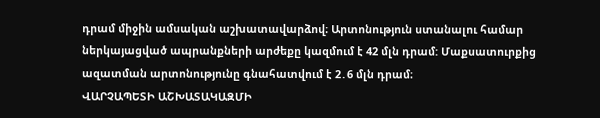դրամ միջին ամսական աշխատավարձով։ Արտոնություն ստանալու համար ներկայացված ապրանքների արժեքը կազմում է 42 մլն դրամ: Մաքսատուրքից ազատման արտոնությունը գնահատվում է 2․6 մլն դրամ։
ՎԱՐՉԱՊԵՏԻ ԱՇԽԱՏԱԿԱԶՄԻ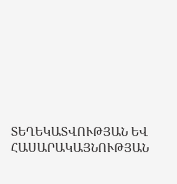ՏԵՂԵԿԱՏՎՈՒԹՅԱՆ ԵՎ ՀԱՍԱՐԱԿԱՅՆՈՒԹՅԱՆ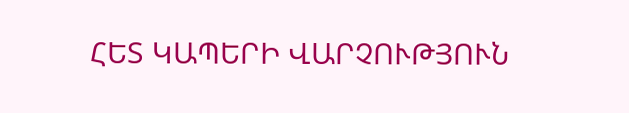ՀԵՏ ԿԱՊԵՐԻ ՎԱՐՉՈՒԹՅՈՒՆ